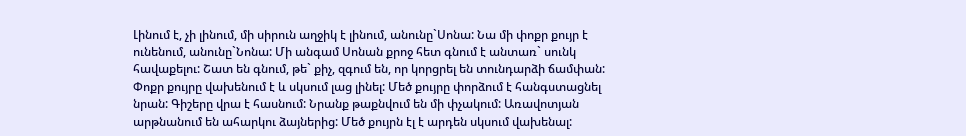Լինում է, չի լինում, մի սիրուն աղջիկ է լինում, անունը`Սոնա: Նա մի փոքր քույր է ունենում, անունը`Նոնա: Մի անգամ Սոնան քրոջ հետ գնում է անտառ` սունկ հավաքելու: Շատ են գնում, թե` քիչ, զգում են, որ կորցրել են տունդարձի ճամփան: Փոքր քույրը վախենում է և սկսում լաց լինել: Մեծ քույրը փորձում է հանգստացնել նրան: Գիշերը վրա է հասնում: Նրանք թաքնվում են մի փչակում: Առավոտյան արթնանում են ահարկու ձայներից: Մեծ քույրն էլ է արդեն սկսում վախենալ: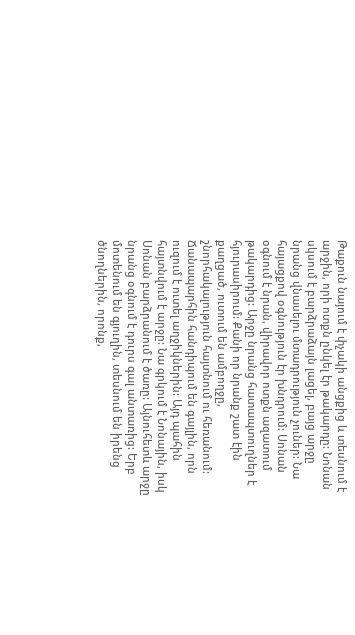Թաքուն նայում է փչակի անցքից և տեսնում է արջին, որի ոտքն ընկել էր թակարդը: Նոնան սկսում է բարձրաձայն լացել, բայց արջը նրանց վնասելու մտադրություն չուներ: Նա հայացքով օգնություն էր խնդրում: Սոնան օգնում է նրան, վիրավոր ոտքն ազատում թակարդից: Արջը նրանց հատապտուղներ է հյուրասիրում: Քանի որ նրանք շատ էին քաղցած, ուտում են ամբողջը, շնորհակալություն հայտնում ու հեռանում: Ճանապարհին հանդիպում են գայլին, որն ուզում է ուտել աղջիկներին: Այդ պահին հայտնվում է արջը: Նա գրկում է Նոնային, իսկ Սոնան բարձրանում է ծառը: Այնուհետև արջը նրանց օգնում է դուրս գալ անտառից: Երբ մոտենում են գյուղին, տեսնում են իրենց ծնողներին, որոնք,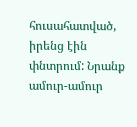հուսահատված, իրենց էին փնտրում: Նրանք ամուր-ամուր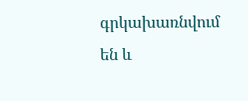գրկախառնվում են և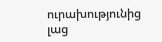ուրախությունից լաց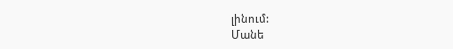լինում:
Մանե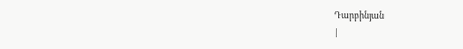Դարբինյան
|